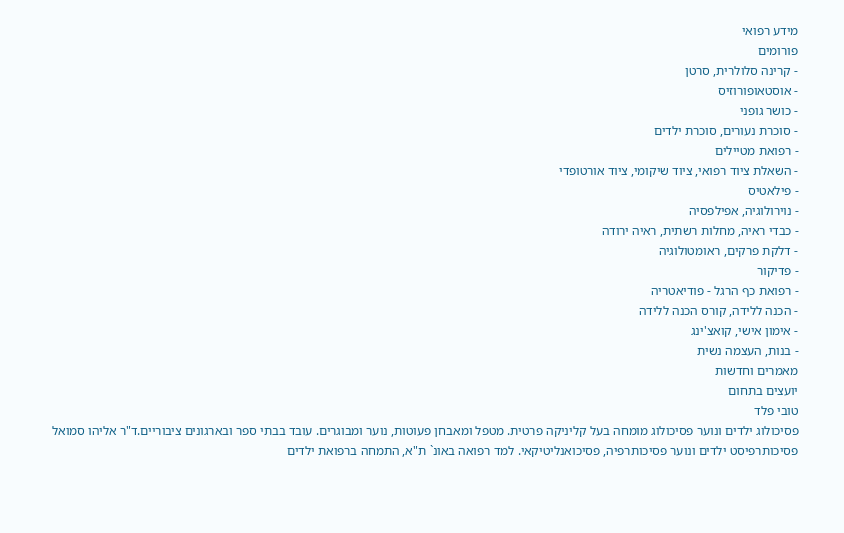מידע רפואי
פורומים
- קרינה סלולרית, סרטן
- אוסטאופורוזיס
- כושר גופני
- סוכרת נעורים, סוכרת ילדים
- רפואת מטיילים
- השאלת ציוד רפואי, ציוד שיקומי, ציוד אורטופדי
- פילאטיס
- נוירולוגיה, אפילפסיה
- כבדי ראיה, מחלות רשתית, ראיה ירודה
- דלקת פרקים, ראומטולוגיה
- פדיקור
- רפואת כף הרגל - פודיאטריה
- הכנה ללידה, קורס הכנה ללידה
- אימון אישי, קואצ'ינג
- בנות, העצמה נשית
מאמרים וחדשות
יועצים בתחום
טובי פלד
פסיכולוג ילדים ונוער פסיכולוג מומחה בעל קליניקה פרטית. מטפל ומאבחן פעוטות, נוער ומבוגרים. עובד בבתי ספר ובארגונים ציבוריים.ד"ר אליהו סמואל
פסיכותרפיסט ילדים ונוער פסיכותרפיה, פסיכואנליטיקאי. למד רפואה באונ` ת"א, התמחה ברפואת ילדים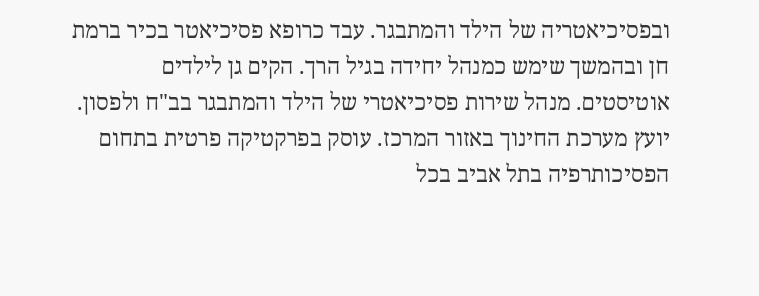ובפסיכיאטריה של הילד והמתבגר. עבד כרופא פסיכיאטר בכיר ברמת חן ובהמשך שימש כמנהל יחידה בגיל הרך. הקים גן לילדים אוטיסטים. מנהל שירות פסיכיאטרי של הילד והמתבגר בב"ח ולפסון. יועץ מערכת החינוך באזור המרכז. עוסק בפרקטיקה פרטית בתחום הפסיכותרפיה בתל אביב בכל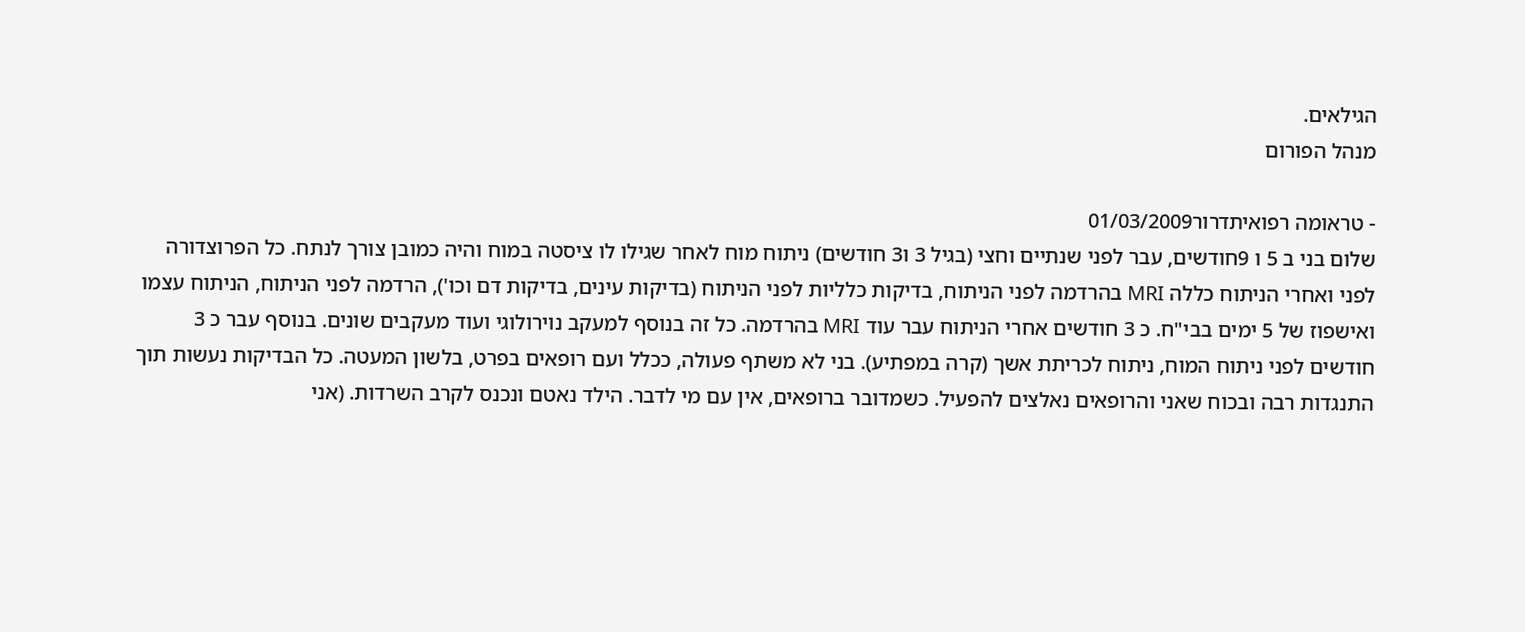הגילאים.
מנהל הפורום

- טראומה רפואיתדרור01/03/2009
שלום בני ב 5 ו 9חודשים, עבר לפני שנתיים וחצי (בגיל 3 ו3 חודשים) ניתוח מוח לאחר שגילו לו ציסטה במוח והיה כמובן צורך לנתח. כל הפרוצדורה לפני ואחרי הניתוח כללה MRI בהרדמה לפני הניתוח, בדיקות כלליות לפני הניתוח (בדיקות עינים, בדיקות דם וכו'), הרדמה לפני הניתוח, הניתוח עצמו ואישפוז של 5 ימים בבי"ח. כ 3 חודשים אחרי הניתוח עבר עוד MRI בהרדמה. כל זה בנוסף למעקב נוירולוגי ועוד מעקבים שונים. בנוסף עבר כ 3 חודשים לפני ניתוח המוח, ניתוח לכריתת אשך (קרה במפתיע). בני לא משתף פעולה, ככלל ועם רופאים בפרט, בלשון המעטה. כל הבדיקות נעשות תוך התנגדות רבה ובכוח שאני והרופאים נאלצים להפעיל. כשמדובר ברופאים, אין עם מי לדבר. הילד נאטם ונכנס לקרב השרדות. (אני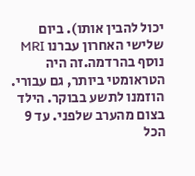יכול להבין אותו). ביום שלישי האחרון עברנו MRI נוסף בהרדמה.זה היה הטראומטי ביותר, גם עבורי. הוזמנו לתשע בבוקר. הילד בצום מהערב שלפני. עד 9 הכל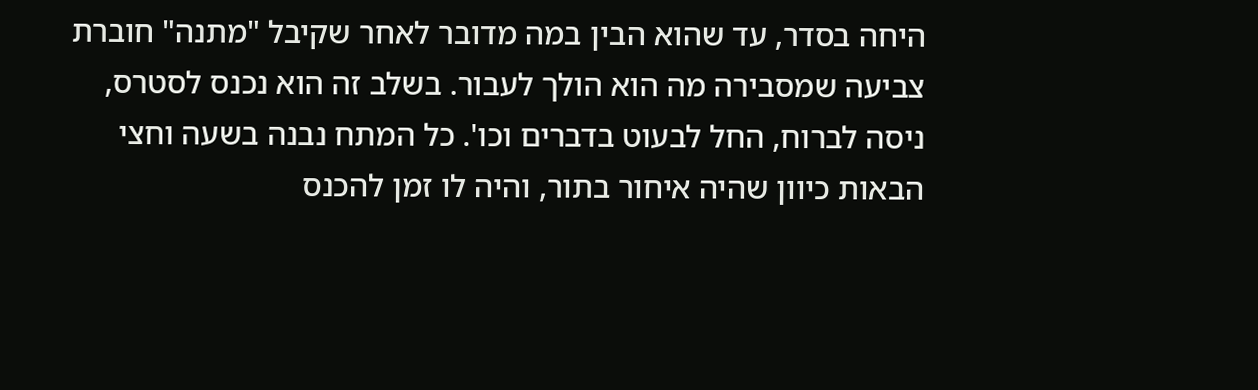היחה בסדר, עד שהוא הבין במה מדובר לאחר שקיבל "מתנה" חוברת צביעה שמסבירה מה הוא הולך לעבור. בשלב זה הוא נכנס לסטרס, ניסה לברוח, החל לבעוט בדברים וכו'. כל המתח נבנה בשעה וחצי הבאות כיוון שהיה איחור בתור, והיה לו זמן להכנס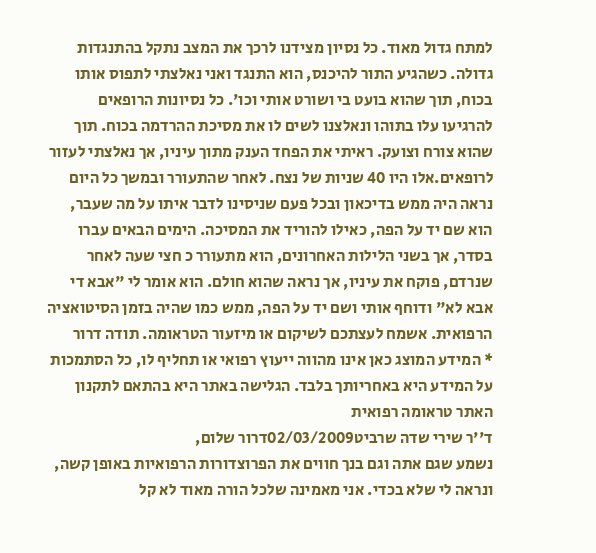למתח גדול מאוד. כל נסיון מצידנו לרכך את המצב נתקל בהתנגדות גדולה. כשהגיע התור להיכנס, הוא התנגד ואני נאלצתי לתפוס אותו בכוח, תוך שהוא בועט בי ושורט אותי וכו'. כל נסיונות הרופאים להרגיעו עלו בתוהו ונאלצנו לשים לו את מסיכת ההרדמה בכוח. תוך שהוא צורח וצועק. ראיתי את הפחד הענק מתוך עיניו, אך נאלצתי לעזור לרופאים.אלו היו 40 שניות של נצח. לאחר שהתעורר ובמשך כל היום נראה היה ממש בדיכאון ובכל פעם שניסינו לדבר איתו על מה שעבר, הוא שם יד על הפה, כאילו להוריד את המסיכה. הימים הבאים עברו בסדר, אך בשני הלילות האחרונים, הוא מתעורר כ חצי שעה לאחר שנרדם, פוקח את עיניו, אך נראה שהוא חולם. הוא אומר לי "אבא די אבא לא" ודוחף אותי ושם יד על הפה, ממש כמו שהיה בזמן הסיטואציה הרפואית. אשמח לעצתכם לשיקום או מיזעור הטראומה. תודה דרור
* המידע המוצג כאן אינו מהווה ייעוץ רפואי או תחליף לו, כל הסתמכות על המידע היא באחריותך בלבד. הגלישה באתר היא בהתאם לתקנון האתר טראומה רפואית
ד''ר שירי שדה שרביט02/03/2009דרור שלום,
נשמע שגם אתה וגם בנך חווים את הפרוצדורות הרפואיות באופן קשה, ונראה לי שלא בכדי. אני מאמינה שלכל הורה מאוד לא קל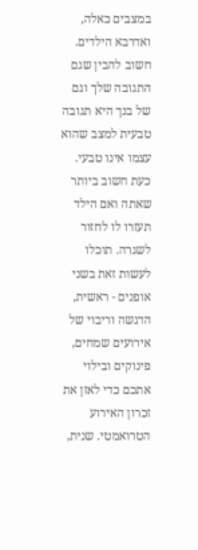במצבים כאלה, ואדרבא הילדים. חשוב להבין שגם התגובה שלך וגם של בנך היא תגובה טבעית למצב שהוא עצמו אינו טבעי. כעת חשוב ביותר שאתה ואם הילד תעזרו לו לחזור לשגרה. תוכלו לעשות זאת בשני אופנים - ראשית, הדגשה וריבוי של אירועים שמחים, פינוקים ובילוי אתכם כדי לאזן את זכרון האירוע הטרואמטי. שנית,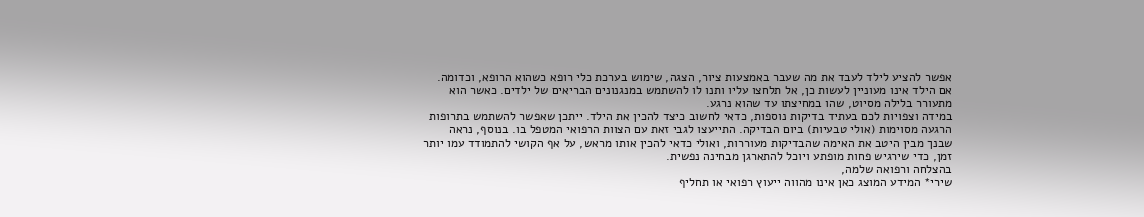אפשר להציע לילד לעבד את מה שעבר באמצעות ציור, הצגה, שימוש בערכת כלי רופא כשהוא הרופא, וכדומה. אם הילד אינו מעוניין לעשות כן, אל תלחצו עליו ותנו לו להשתמש במנגנונים הבריאים של ילדים. כאשר הוא מתעורר בלילה מסיוט, שהו במחיצתו עד שהוא נרגע.
במידה וצפויות לכם בעתיד בדיקות נוספות, כדאי לחשוב כיצד להכין את הילד. ייתכן שאפשר להשתמש בתרופות הרגעה מסוימות (אולי טבעיות) ביום הבדיקה. התייעצו לגבי זאת עם הצוות הרפואי המטפל בו. בנוסף, נראה שבנך מבין היטב את האימה שהבדיקות מעוררות, ואולי כדאי להכין אותו מראש, על אף הקושי להתמודד עמו יותר זמן, כדי שירגיש פחות מופתע ויוכל להתארגן מבחינה נפשית.
בהצלחה ורפואה שלמה,
שירי* המידע המוצג כאן אינו מהווה ייעוץ רפואי או תחליף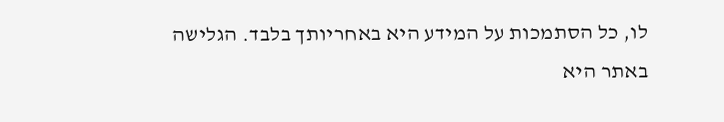לו, כל הסתמכות על המידע היא באחריותך בלבד. הגלישה באתר היא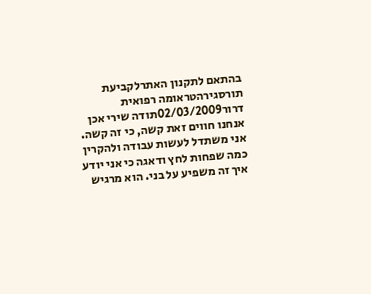בהתאם לתקנון האתרלקביעת תורסגירהטראומה רפואית
דרור02/03/2009תודה שירי אכן אנחנו חווים זאת קשה, כי זה קשה. אני משתדל לעשות עבודה ולהקרין כמה שפחות לחץ ודאגה כי אני יודע איך זה משפיע על בני. הוא מרגיש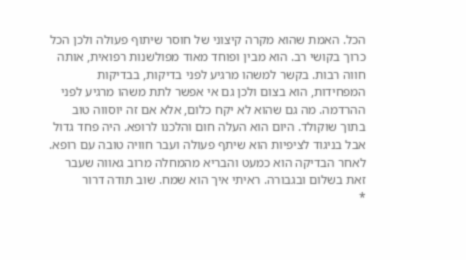הכל. האמת שהוא מקרה קיצוני של חוסר שיתוף פעולה ולכן הכל כרוך בקושי רב. הוא מבין ופוחד מאוד מפולשנות רפואית, אותה חווה רבות. בקשר למשהו מרגיע לפני בדיקות, בבדיקות המפחידות, הוא בצום ולכן גם אי אפשר לתת משהו מרגיע לפני ההרדמה. מה גם שהוא לא יקח כלום, אלא אם זה יוסווה טוב בתוך שוקולד. היום הוא העלה חום והלכנו לרופא. היה פחד גדול אבל בניגוד לציפיות הוא שיתף פעולה ועבר חוויה טובה עם רופא. לאחר הבדיקה הוא כמעט והבריא מהמחלה מרוב גאווה שעבר זאת בשלום ובגבורה. ראיתי איך הוא שמח. שוב תודה דרור
*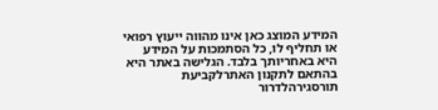המידע המוצג כאן אינו מהווה ייעוץ רפואי או תחליף לו, כל הסתמכות על המידע היא באחריותך בלבד. הגלישה באתר היא בהתאם לתקנון האתרלקביעת תורסגירהלדרור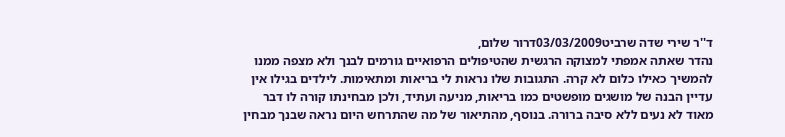ד''ר שירי שדה שרביט03/03/2009דרור שלום,
נהדר שאתה אמפתי למצוקה הרגשית שהטיפולים הרפואיים גורמים לבנך ולא מצפה ממנו להמשיך כאילו כלום לא קרה. התגובות שלו נראות לי בריאות ומתאימות. לילדים בגילו אין עדיין הבנה של מושגים מופשטים כמו בריאות, מניעה ועתיד, ולכן מבחינתו קורה לו דבר מאוד לא נעים ללא סיבה ברורה. בנוסף, מהתיאור של מה שהתרחש היום נראה שבנך מבחין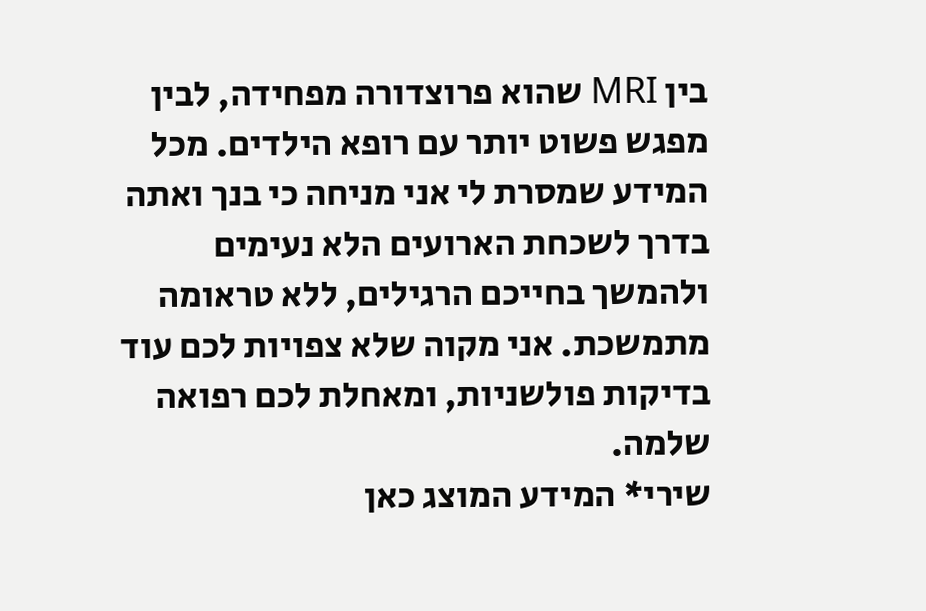בין MRI שהוא פרוצדורה מפחידה, לבין מפגש פשוט יותר עם רופא הילדים. מכל המידע שמסרת לי אני מניחה כי בנך ואתה בדרך לשכחת הארועים הלא נעימים ולהמשך בחייכם הרגילים, ללא טראומה מתמשכת. אני מקוה שלא צפויות לכם עוד בדיקות פולשניות, ומאחלת לכם רפואה שלמה.
שירי* המידע המוצג כאן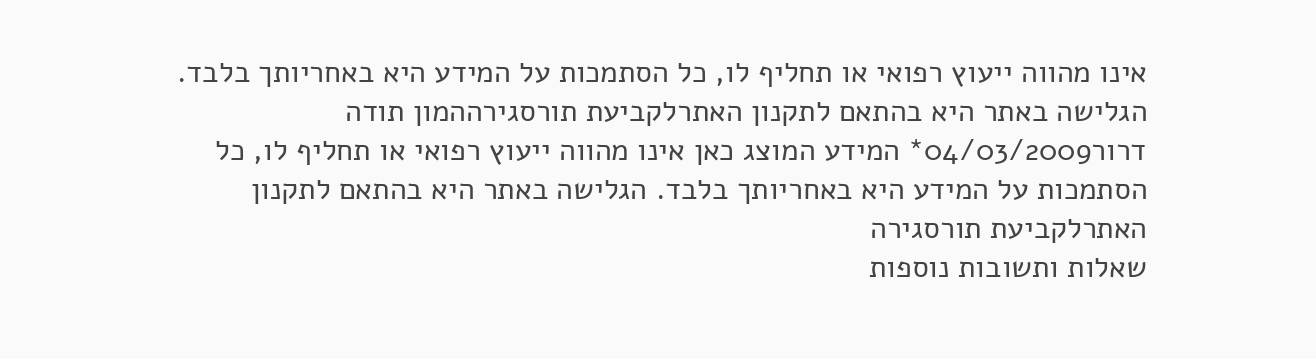אינו מהווה ייעוץ רפואי או תחליף לו, כל הסתמכות על המידע היא באחריותך בלבד. הגלישה באתר היא בהתאם לתקנון האתרלקביעת תורסגירההמון תודה
דרור04/03/2009* המידע המוצג כאן אינו מהווה ייעוץ רפואי או תחליף לו, כל הסתמכות על המידע היא באחריותך בלבד. הגלישה באתר היא בהתאם לתקנון האתרלקביעת תורסגירה
שאלות ותשובות נוספות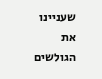שעניינו את הגולשים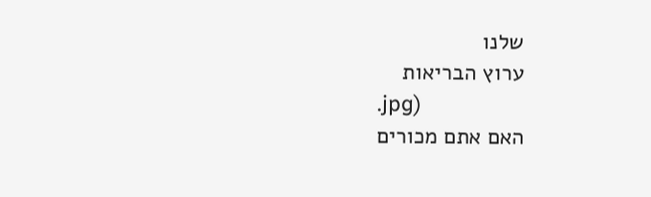שלנו
ערוץ הבריאות
.jpg)
האם אתם מכורים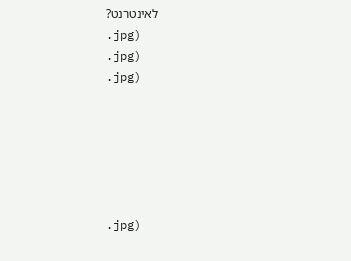לאינטרנט?
.jpg)
.jpg)
.jpg)






.jpg)